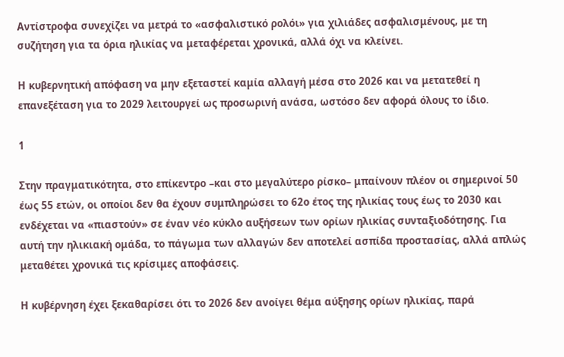Αντίστροφα συνεχίζει να μετρά το «ασφαλιστικό ρολόι» για χιλιάδες ασφαλισμένους, με τη συζήτηση για τα όρια ηλικίας να μεταφέρεται χρονικά, αλλά όχι να κλείνει.

Η κυβερνητική απόφαση να μην εξεταστεί καμία αλλαγή μέσα στο 2026 και να μετατεθεί η επανεξέταση για το 2029 λειτουργεί ως προσωρινή ανάσα, ωστόσο δεν αφορά όλους το ίδιο.

1

Στην πραγματικότητα, στο επίκεντρο –και στο μεγαλύτερο ρίσκο– μπαίνουν πλέον οι σημερινοί 50 έως 55 ετών, οι οποίοι δεν θα έχουν συμπληρώσει το 62ο έτος της ηλικίας τους έως το 2030 και ενδέχεται να «πιαστούν» σε έναν νέο κύκλο αυξήσεων των ορίων ηλικίας συνταξιοδότησης. Για αυτή την ηλικιακή ομάδα, το πάγωμα των αλλαγών δεν αποτελεί ασπίδα προστασίας, αλλά απλώς μεταθέτει χρονικά τις κρίσιμες αποφάσεις.

Η κυβέρνηση έχει ξεκαθαρίσει ότι το 2026 δεν ανοίγει θέμα αύξησης ορίων ηλικίας, παρά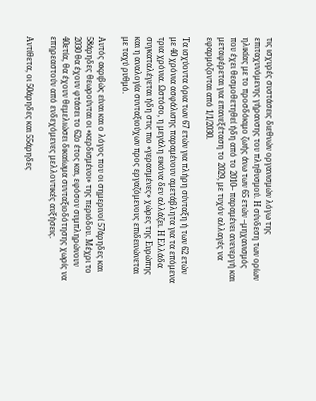τις ισχυρές συστάσεις διεθνών οργανισμών λόγω της επιταχυνόμενης γήρανσης του πληθυσμού. Η σύνδεση των ορίων ηλικίας με το προσδόκιμο ζωής άνω των 65 ετών –μηχανισμός που έχει θεσμοθετηθεί ήδη από το 2010– παραμένει ανενεργή και μεταφέρεται για επανεξέταση το 2029, με τυχόν αλλαγές να εφαρμόζονται από 1/1/2030.

Τα ισχύοντα όρια των 67 ετών για πλήρη σύνταξη ή των 62 ετών με 40 χρόνια ασφάλισης παραμένουν αμετάβλητα για τα επόμενα τρια χρόνια. Ωστόσο, η μεγάλη εικόνα δεν αλλάζει. Η Ελλάδα συγκαταλέγεται ήδη στις πιο «γερασμένες» χώρες της Ευρώπης και η αναλογία συνταξιούχων προς εργαζόμενους επιδεινώνεται με ταχύ ρυθμό.

Αυτός ακριβώς είναι και ο λόγος που οι σημερινοί 57άρηδες και 58άρηδες θεωρούνται οι «κερδισμένοι» της περιόδου. Μέχρι το 2030 θα έχουν φτάσει το 62ο έτος και, εφόσον συμπληρώνουν 40ετία, θα έχουν θεμελιώσει δικαίωμα συνταξιοδότησης χωρίς να επηρεαστούν από ενδεχόμενες μελλοντικές αυξήσεις.

Αντίθετα, οι 50άρηδες και 55άρηδες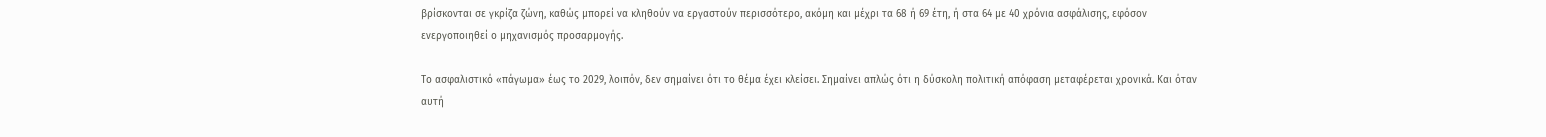βρίσκονται σε γκρίζα ζώνη, καθώς μπορεί να κληθούν να εργαστούν περισσότερο, ακόμη και μέχρι τα 68 ή 69 έτη, ή στα 64 με 40 χρόνια ασφάλισης, εφόσον ενεργοποιηθεί ο μηχανισμός προσαρμογής.

Το ασφαλιστικό «πάγωμα» έως το 2029, λοιπόν, δεν σημαίνει ότι το θέμα έχει κλείσει. Σημαίνει απλώς ότι η δύσκολη πολιτική απόφαση μεταφέρεται χρονικά. Και όταν αυτή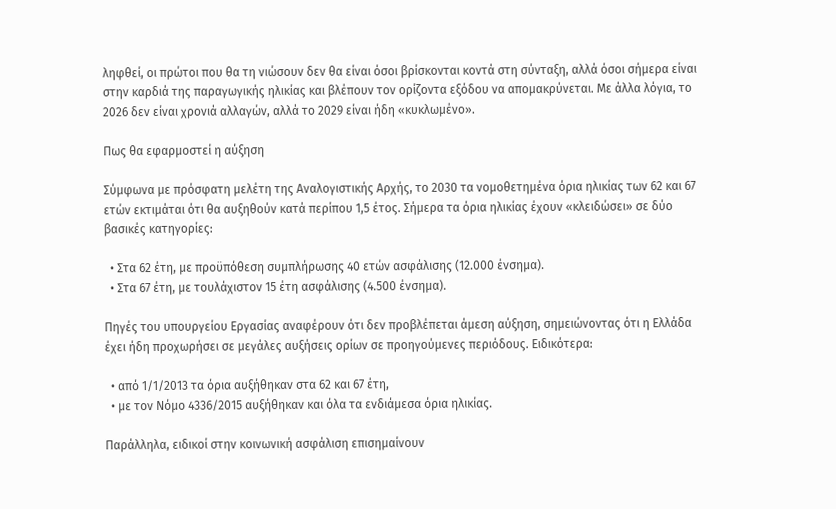ληφθεί, οι πρώτοι που θα τη νιώσουν δεν θα είναι όσοι βρίσκονται κοντά στη σύνταξη, αλλά όσοι σήμερα είναι στην καρδιά της παραγωγικής ηλικίας και βλέπουν τον ορίζοντα εξόδου να απομακρύνεται. Με άλλα λόγια, το 2026 δεν είναι χρονιά αλλαγών, αλλά το 2029 είναι ήδη «κυκλωμένο».

Πως θα εφαρμοστεί η αύξηση

Σύμφωνα με πρόσφατη μελέτη της Αναλογιστικής Αρχής, το 2030 τα νομοθετημένα όρια ηλικίας των 62 και 67 ετών εκτιμάται ότι θα αυξηθούν κατά περίπου 1,5 έτος. Σήμερα τα όρια ηλικίας έχουν «κλειδώσει» σε δύο βασικές κατηγορίες:

  • Στα 62 έτη, με προϋπόθεση συμπλήρωσης 40 ετών ασφάλισης (12.000 ένσημα).
  • Στα 67 έτη, με τουλάχιστον 15 έτη ασφάλισης (4.500 ένσημα).

Πηγές του υπουργείου Εργασίας αναφέρουν ότι δεν προβλέπεται άμεση αύξηση, σημειώνοντας ότι η Ελλάδα έχει ήδη προχωρήσει σε μεγάλες αυξήσεις ορίων σε προηγούμενες περιόδους. Ειδικότερα:

  • από 1/1/2013 τα όρια αυξήθηκαν στα 62 και 67 έτη,
  • με τον Νόμο 4336/2015 αυξήθηκαν και όλα τα ενδιάμεσα όρια ηλικίας.

Παράλληλα, ειδικοί στην κοινωνική ασφάλιση επισημαίνουν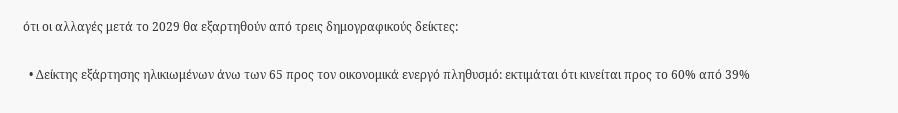ότι οι αλλαγές μετά το 2029 θα εξαρτηθούν από τρεις δημογραφικούς δείκτες:

  • Δείκτης εξάρτησης ηλικιωμένων άνω των 65 προς τον οικονομικά ενεργό πληθυσμό: εκτιμάται ότι κινείται προς το 60% από 39%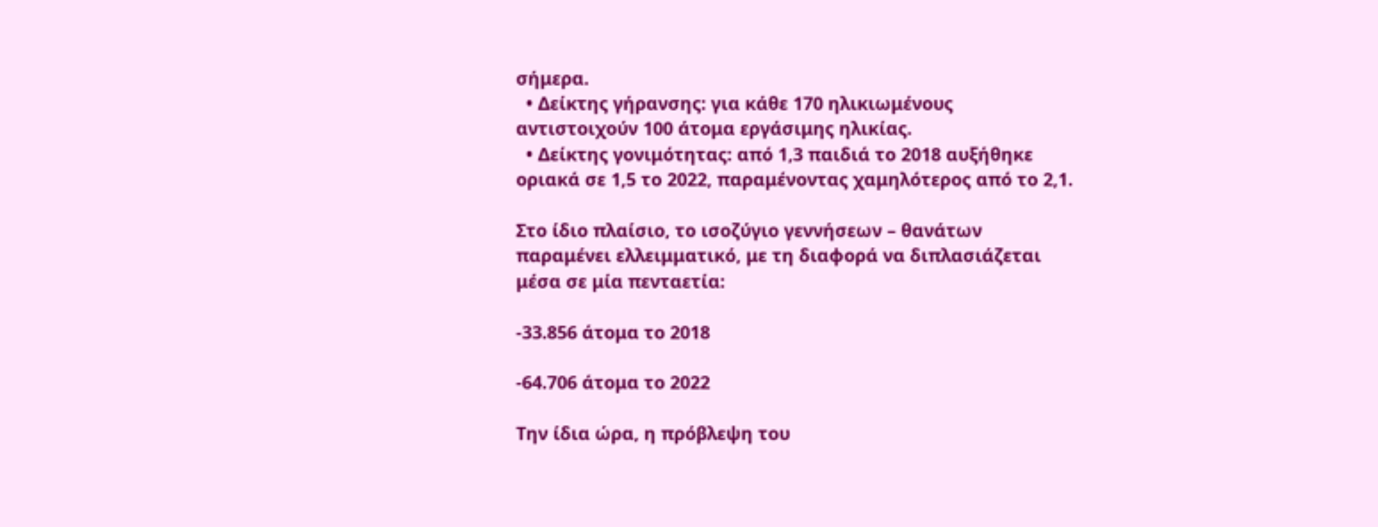σήμερα.
  • Δείκτης γήρανσης: για κάθε 170 ηλικιωμένους αντιστοιχούν 100 άτομα εργάσιμης ηλικίας.
  • Δείκτης γονιμότητας: από 1,3 παιδιά το 2018 αυξήθηκε οριακά σε 1,5 το 2022, παραμένοντας χαμηλότερος από το 2,1.

Στο ίδιο πλαίσιο, το ισοζύγιο γεννήσεων – θανάτων παραμένει ελλειμματικό, με τη διαφορά να διπλασιάζεται μέσα σε μία πενταετία:

-33.856 άτομα το 2018

-64.706 άτομα το 2022

Την ίδια ώρα, η πρόβλεψη του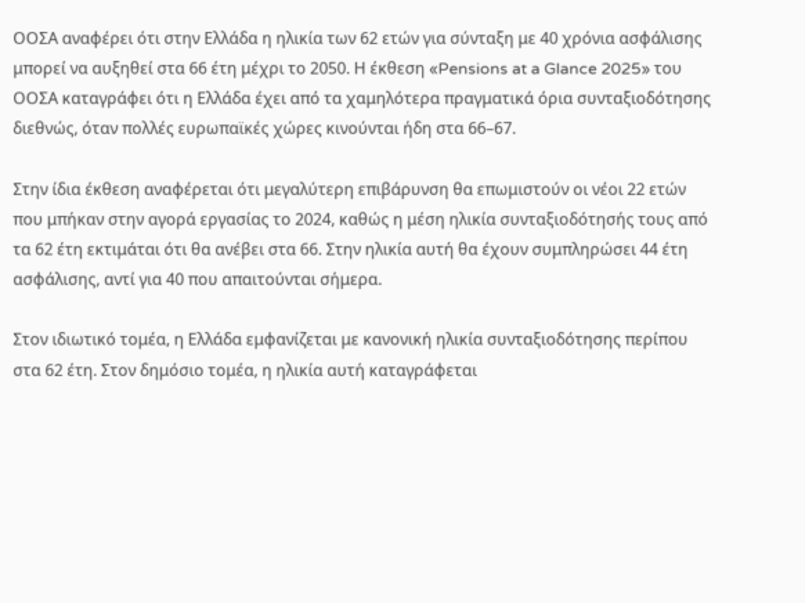ΟΟΣΑ αναφέρει ότι στην Ελλάδα η ηλικία των 62 ετών για σύνταξη με 40 χρόνια ασφάλισης μπορεί να αυξηθεί στα 66 έτη μέχρι το 2050. Η έκθεση «Pensions at a Glance 2025» του ΟΟΣΑ καταγράφει ότι η Ελλάδα έχει από τα χαμηλότερα πραγματικά όρια συνταξιοδότησης διεθνώς, όταν πολλές ευρωπαϊκές χώρες κινούνται ήδη στα 66–67.

Στην ίδια έκθεση αναφέρεται ότι μεγαλύτερη επιβάρυνση θα επωμιστούν οι νέοι 22 ετών που μπήκαν στην αγορά εργασίας το 2024, καθώς η μέση ηλικία συνταξιοδότησής τους από τα 62 έτη εκτιμάται ότι θα ανέβει στα 66. Στην ηλικία αυτή θα έχουν συμπληρώσει 44 έτη ασφάλισης, αντί για 40 που απαιτούνται σήμερα.

Στον ιδιωτικό τομέα, η Ελλάδα εμφανίζεται με κανονική ηλικία συνταξιοδότησης περίπου στα 62 έτη. Στον δημόσιο τομέα, η ηλικία αυτή καταγράφεται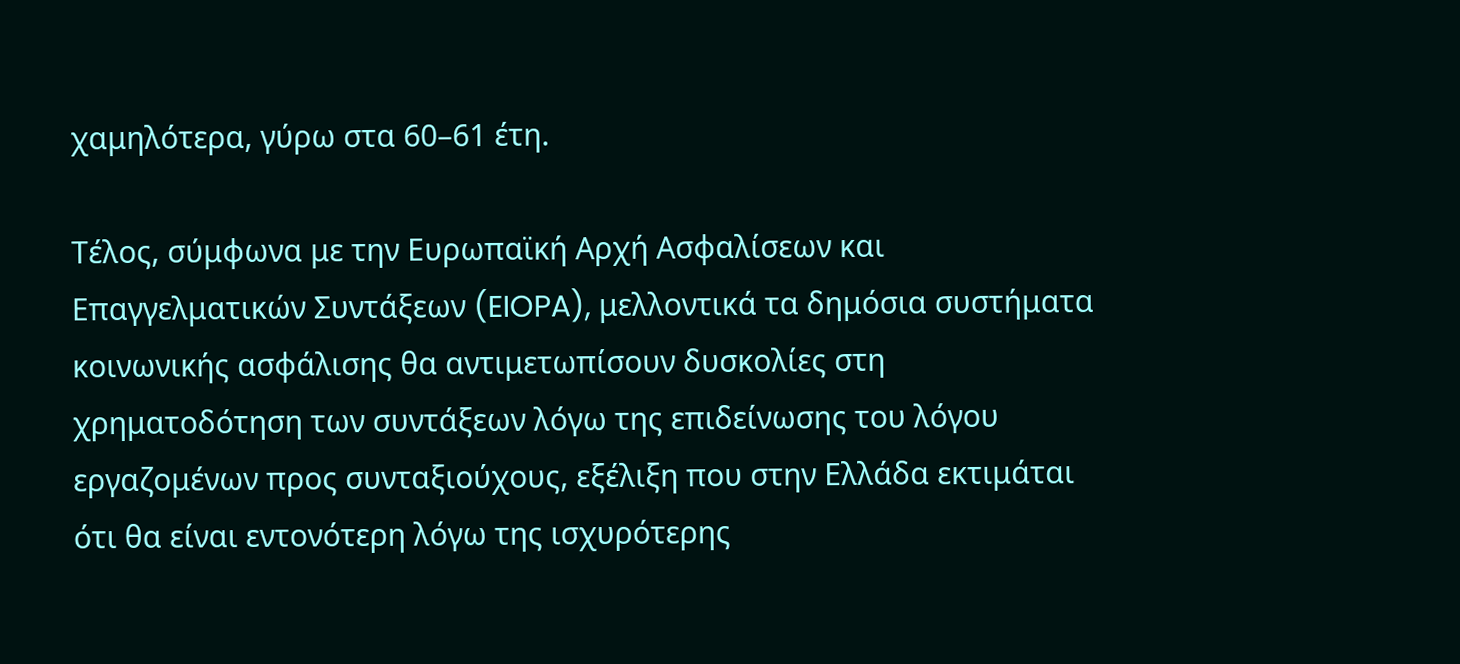χαμηλότερα, γύρω στα 60–61 έτη.

Τέλος, σύμφωνα με την Ευρωπαϊκή Αρχή Ασφαλίσεων και Επαγγελματικών Συντάξεων (EIOPA), μελλοντικά τα δημόσια συστήματα κοινωνικής ασφάλισης θα αντιμετωπίσουν δυσκολίες στη χρηματοδότηση των συντάξεων λόγω της επιδείνωσης του λόγου εργαζομένων προς συνταξιούχους, εξέλιξη που στην Ελλάδα εκτιμάται ότι θα είναι εντονότερη λόγω της ισχυρότερης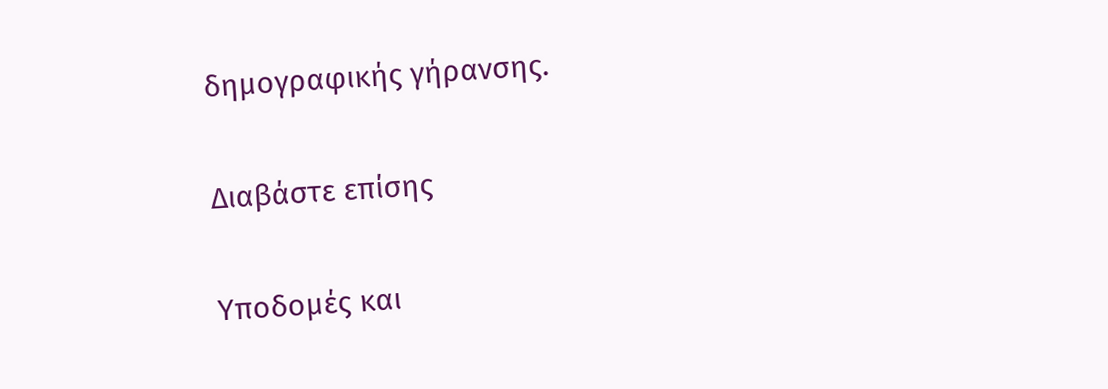δημογραφικής γήρανσης.

Διαβάστε επίσης

Υποδομές και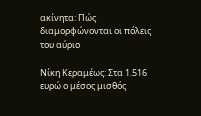ακίνητα: Πώς διαμορφώνονται οι πόλεις του αύριο

Νίκη Κεραμέως: Στα 1.516 ευρώ ο μέσος μισθός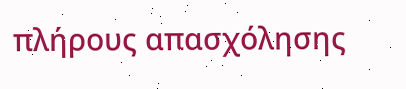πλήρους απασχόλησης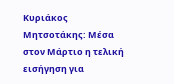Κυριάκος Μητσοτάκης: Μέσα στον Μάρτιο η τελική εισήγηση για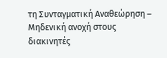τη Συνταγματική Αναθεώρηση – Μηδενική ανοχή στους διακινητές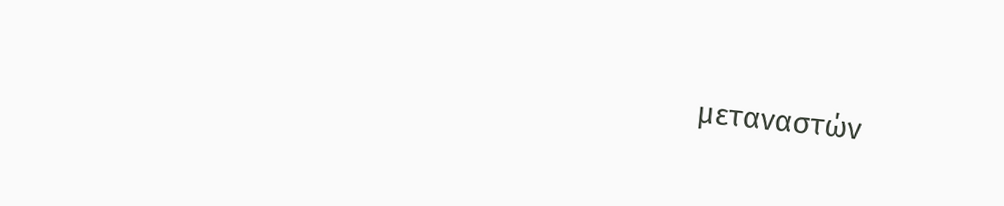μεταναστών